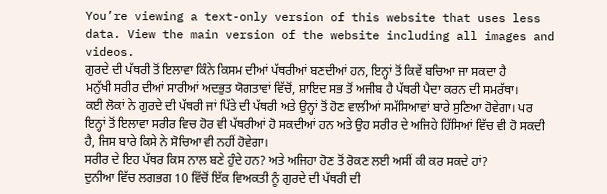You’re viewing a text-only version of this website that uses less data. View the main version of the website including all images and videos.
ਗੁਰਦੇ ਦੀ ਪੱਥਰੀ ਤੋਂ ਇਲਾਵਾ ਕਿੰਨੇ ਕਿਸਮ ਦੀਆਂ ਪੱਥਰੀਆਂ ਬਣਦੀਆਂ ਹਨ, ਇਨ੍ਹਾਂ ਤੋਂ ਕਿਵੇਂ ਬਚਿਆ ਜਾ ਸਕਦਾ ਹੈ
ਮਨੁੱਖੀ ਸਰੀਰ ਦੀਆਂ ਸਾਰੀਆਂ ਅਦਭੁਤ ਯੋਗਤਾਵਾਂ ਵਿੱਚੋਂ, ਸ਼ਾਇਦ ਸਭ ਤੋਂ ਅਜੀਬ ਹੈ ਪੱਥਰੀ ਪੈਦਾ ਕਰਨ ਦੀ ਸਮਰੱਥਾ।
ਕਈ ਲੋਕਾਂ ਨੇ ਗੁਰਦੇ ਦੀ ਪੱਥਰੀ ਜਾਂ ਪਿੱਤੇ ਦੀ ਪੱਥਰੀ ਅਤੇ ਉਨ੍ਹਾਂ ਤੋਂ ਹੋਣ ਵਾਲੀਆਂ ਸਮੱਸਿਆਵਾਂ ਬਾਰੇ ਸੁਣਿਆ ਹੋਵੇਗਾ। ਪਰ ਇਨ੍ਹਾਂ ਤੋਂ ਇਲਾਵਾ ਸਰੀਰ ਵਿਚ ਹੋਰ ਵੀ ਪੱਥਰੀਆਂ ਹੋ ਸਕਦੀਆਂ ਹਨ ਅਤੇ ਉਹ ਸਰੀਰ ਦੇ ਅਜਿਹੇ ਹਿੱਸਿਆਂ ਵਿੱਚ ਵੀ ਹੋ ਸਕਦੀ ਹੈ, ਜਿਸ ਬਾਰੇ ਕਿਸੇ ਨੇ ਸੋਚਿਆ ਵੀ ਨਹੀਂ ਹੋਵੇਗਾ।
ਸਰੀਰ ਦੇ ਇਹ ਪੱਥਰ ਕਿਸ ਨਾਲ ਬਣੇ ਹੁੰਦੇ ਹਨ? ਅਤੇ ਅਜਿਹਾ ਹੋਣ ਤੋਂ ਰੋਕਣ ਲਈ ਅਸੀਂ ਕੀ ਕਰ ਸਕਦੇ ਹਾਂ?
ਦੁਨੀਆ ਵਿੱਚ ਲਗਭਗ 10 ਵਿੱਚੋਂ ਇੱਕ ਵਿਅਕਤੀ ਨੂੰ ਗੁਰਦੇ ਦੀ ਪੱਥਰੀ ਦੀ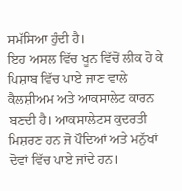ਸਮੱਸਿਆ ਹੁੰਦੀ ਹੈ।
ਇਹ ਅਸਲ ਵਿੱਚ ਖੂਨ ਵਿੱਚੋਂ ਲੀਕ ਹੋ ਕੇ ਪਿਸ਼ਾਬ ਵਿੱਚ ਪਾਏ ਜਾਣ ਵਾਲੇ ਕੈਲਸ਼ੀਅਮ ਅਤੇ ਆਕਸਾਲੇਟ ਕਾਰਨ ਬਣਦੀ ਹੈ। ਆਕਸਾਲੇਟਸ ਕੁਦਰਤੀ ਮਿਸ਼ਰਣ ਹਨ ਜੋ ਪੌਦਿਆਂ ਅਤੇ ਮਨੁੱਖਾਂ ਦੋਵਾਂ ਵਿੱਚ ਪਾਏ ਜਾਂਦੇ ਹਨ।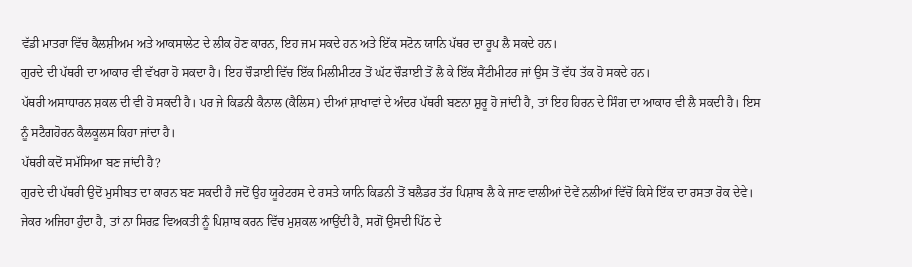ਵੱਡੀ ਮਾਤਰਾ ਵਿੱਚ ਕੈਲਸ਼ੀਅਮ ਅਤੇ ਆਕਸਾਲੇਟ ਦੇ ਲੀਕ ਹੋਣ ਕਾਰਨ, ਇਹ ਜਮ ਸਕਦੇ ਹਨ ਅਤੇ ਇੱਕ ਸਟੋਨ ਯਾਨਿ ਪੱਥਰ ਦਾ ਰੂਪ ਲੈ ਸਕਦੇ ਹਨ।
ਗੁਰਦੇ ਦੀ ਪੱਥਰੀ ਦਾ ਆਕਾਰ ਵੀ ਵੱਖਰਾ ਹੋ ਸਕਦਾ ਹੈ। ਇਹ ਚੌੜਾਈ ਵਿੱਚ ਇੱਕ ਮਿਲੀਮੀਟਰ ਤੋਂ ਘੱਟ ਚੌੜਾਈ ਤੋਂ ਲੈ ਕੇ ਇੱਕ ਸੈਂਟੀਮੀਟਰ ਜਾਂ ਉਸ ਤੋਂ ਵੱਧ ਤੱਕ ਹੋ ਸਕਦੇ ਹਨ।
ਪੱਥਰੀ ਅਸਾਧਾਰਨ ਸ਼ਕਲ ਦੀ ਵੀ ਹੋ ਸਕਦੀ ਹੈ। ਪਰ ਜੇ ਕਿਡਨੀ ਕੈਨਾਲ (ਕੈਲਿਸ) ਦੀਆਂ ਸ਼ਾਖਾਵਾਂ ਦੇ ਅੰਦਰ ਪੱਥਰੀ ਬਣਨਾ ਸ਼ੁਰੂ ਹੋ ਜਾਂਦੀ ਹੈ, ਤਾਂ ਇਹ ਹਿਰਨ ਦੇ ਸਿੰਗ ਦਾ ਆਕਾਰ ਵੀ ਲੈ ਸਕਦੀ ਹੈ। ਇਸ ਨੂੰ ਸਟੈਗਹੋਰਨ ਕੈਲਕੂਲਸ ਕਿਹਾ ਜਾਂਦਾ ਹੈ।
ਪੱਥਰੀ ਕਦੋਂ ਸਮੱਸਿਆ ਬਣ ਜਾਂਦੀ ਹੈ?
ਗੁਰਦੇ ਦੀ ਪੱਥਰੀ ਉਦੋਂ ਮੁਸੀਬਤ ਦਾ ਕਾਰਨ ਬਣ ਸਕਦੀ ਹੈ ਜਦੋਂ ਉਹ ਯੂਰੇਟਰਸ ਦੇ ਰਸਤੇ ਯਾਨਿ ਕਿਡਨੀ ਤੋਂ ਬਲੈਡਰ ਤੱਰ ਪਿਸ਼ਾਬ ਲੈ ਕੇ ਜਾਣ ਵਾਲੀਆਂ ਦੋਵੇਂ ਨਲੀਆਂ ਵਿੱਚੋਂ ਕਿਸੇ ਇੱਕ ਦਾ ਰਸਤਾ ਰੋਕ ਦੇਵੇ।
ਜੇਕਰ ਅਜਿਹਾ ਹੁੰਦਾ ਹੈ, ਤਾਂ ਨਾ ਸਿਰਫ਼ ਵਿਅਕਤੀ ਨੂੰ ਪਿਸ਼ਾਬ ਕਰਨ ਵਿੱਚ ਮੁਸ਼ਕਲ ਆਉਂਦੀ ਹੈ, ਸਗੋਂ ਉਸਦੀ ਪਿੱਠ ਦੇ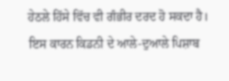ਹੇਠਲੇ ਹਿੱਸੇ ਵਿੱਚ ਵੀ ਗੰਭੀਰ ਦਰਦ ਹੋ ਸਕਦਾ ਹੈ।
ਇਸ ਕਾਰਨ ਕਿਡਨੀ ਦੇ ਆਲੇ-ਦੁਆਲੇ ਪਿਸ਼ਾਬ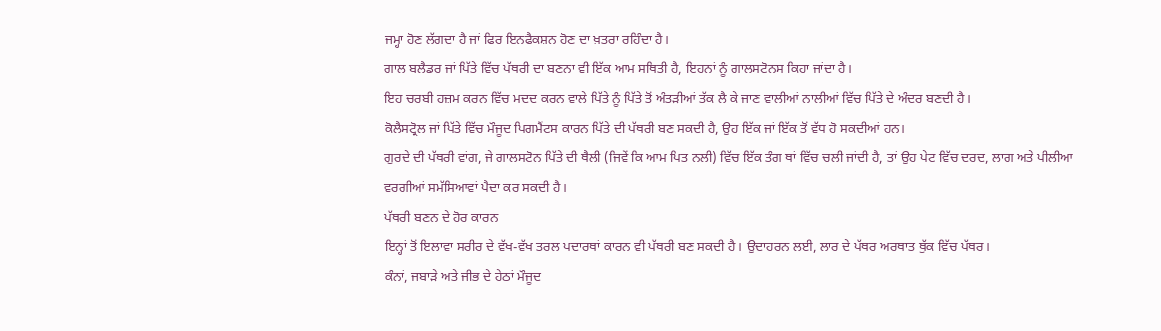ਜਮ੍ਹਾ ਹੋਣ ਲੱਗਦਾ ਹੈ ਜਾਂ ਫਿਰ ਇਨਫੈਕਸ਼ਨ ਹੋਣ ਦਾ ਖ਼ਤਰਾ ਰਹਿੰਦਾ ਹੈ।
ਗਾਲ ਬਲੈਡਰ ਜਾਂ ਪਿੱਤੇ ਵਿੱਚ ਪੱਥਰੀ ਦਾ ਬਣਨਾ ਵੀ ਇੱਕ ਆਮ ਸਥਿਤੀ ਹੈ, ਇਹਨਾਂ ਨੂੰ ਗਾਲਸਟੋਨਸ ਕਿਹਾ ਜਾਂਦਾ ਹੈ।
ਇਹ ਚਰਬੀ ਹਜ਼ਮ ਕਰਨ ਵਿੱਚ ਮਦਦ ਕਰਨ ਵਾਲੇ ਪਿੱਤੇ ਨੂੰ ਪਿੱਤੇ ਤੋਂ ਅੰਤੜੀਆਂ ਤੱਕ ਲੈ ਕੇ ਜਾਣ ਵਾਲੀਆਂ ਨਾਲੀਆਂ ਵਿੱਚ ਪਿੱਤੇ ਦੇ ਅੰਦਰ ਬਣਦੀ ਹੈ।
ਕੋਲੈਸਟ੍ਰੋਲ ਜਾਂ ਪਿੱਤੇ ਵਿੱਚ ਮੌਜੂਦ ਪਿਗਮੈਂਟਸ ਕਾਰਨ ਪਿੱਤੇ ਦੀ ਪੱਥਰੀ ਬਣ ਸਕਦੀ ਹੈ, ਉਹ ਇੱਕ ਜਾਂ ਇੱਕ ਤੋਂ ਵੱਧ ਹੋ ਸਕਦੀਆਂ ਹਨ।
ਗੁਰਦੇ ਦੀ ਪੱਥਰੀ ਵਾਂਗ, ਜੇ ਗਾਲਸਟੋਨ ਪਿੱਤੇ ਦੀ ਥੈਲੀ (ਜਿਵੇਂ ਕਿ ਆਮ ਪਿਤ ਨਲੀ) ਵਿੱਚ ਇੱਕ ਤੰਗ ਥਾਂ ਵਿੱਚ ਚਲੀ ਜਾਂਦੀ ਹੈ, ਤਾਂ ਉਹ ਪੇਟ ਵਿੱਚ ਦਰਦ, ਲਾਗ ਅਤੇ ਪੀਲੀਆ ਵਰਗੀਆਂ ਸਮੱਸਿਆਵਾਂ ਪੈਦਾ ਕਰ ਸਕਦੀ ਹੈ।
ਪੱਥਰੀ ਬਣਨ ਦੇ ਹੋਰ ਕਾਰਨ
ਇਨ੍ਹਾਂ ਤੋਂ ਇਲਾਵਾ ਸਰੀਰ ਦੇ ਵੱਖ-ਵੱਖ ਤਰਲ ਪਦਾਰਥਾਂ ਕਾਰਨ ਵੀ ਪੱਥਰੀ ਬਣ ਸਕਦੀ ਹੈ। ਉਦਾਹਰਨ ਲਈ, ਲਾਰ ਦੇ ਪੱਥਰ ਅਰਥਾਤ ਥੁੱਕ ਵਿੱਚ ਪੱਥਰ।
ਕੰਨਾਂ, ਜਬਾੜੇ ਅਤੇ ਜੀਭ ਦੇ ਹੇਠਾਂ ਮੌਜੂਦ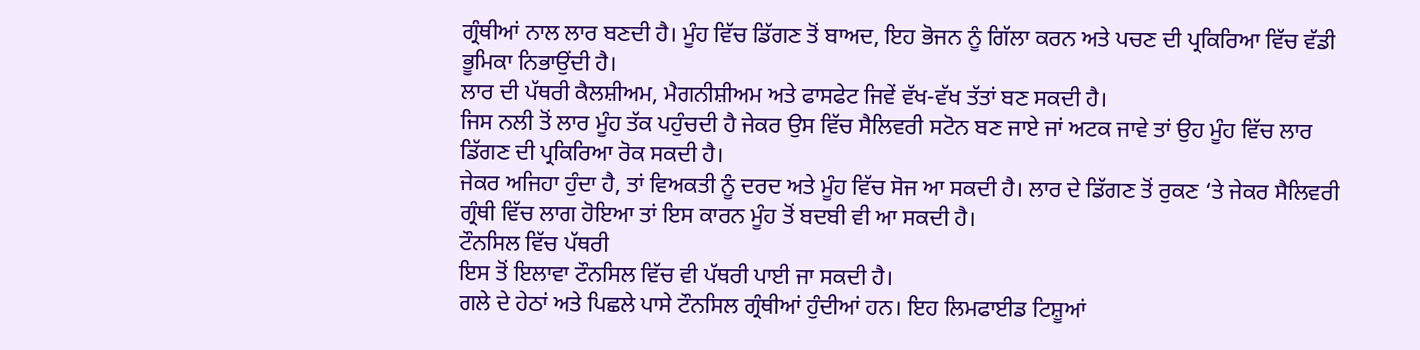ਗ੍ਰੰਥੀਆਂ ਨਾਲ ਲਾਰ ਬਣਦੀ ਹੈ। ਮੂੰਹ ਵਿੱਚ ਡਿੱਗਣ ਤੋਂ ਬਾਅਦ, ਇਹ ਭੋਜਨ ਨੂੰ ਗਿੱਲਾ ਕਰਨ ਅਤੇ ਪਚਣ ਦੀ ਪ੍ਰਕਿਰਿਆ ਵਿੱਚ ਵੱਡੀ ਭੂਮਿਕਾ ਨਿਭਾਉਂਦੀ ਹੈ।
ਲਾਰ ਦੀ ਪੱਥਰੀ ਕੈਲਸ਼ੀਅਮ, ਮੈਗਨੀਸ਼ੀਅਮ ਅਤੇ ਫਾਸਫੇਟ ਜਿਵੇਂ ਵੱਖ-ਵੱਖ ਤੱਤਾਂ ਬਣ ਸਕਦੀ ਹੈ।
ਜਿਸ ਨਲੀ ਤੋਂ ਲਾਰ ਮੂੰਹ ਤੱਕ ਪਹੁੰਚਦੀ ਹੈ ਜੇਕਰ ਉਸ ਵਿੱਚ ਸੈਲਿਵਰੀ ਸਟੋਨ ਬਣ ਜਾਏ ਜਾਂ ਅਟਕ ਜਾਵੇ ਤਾਂ ਉਹ ਮੂੰਹ ਵਿੱਚ ਲਾਰ ਡਿੱਗਣ ਦੀ ਪ੍ਰਕਿਰਿਆ ਰੋਕ ਸਕਦੀ ਹੈ।
ਜੇਕਰ ਅਜਿਹਾ ਹੁੰਦਾ ਹੈ, ਤਾਂ ਵਿਅਕਤੀ ਨੂੰ ਦਰਦ ਅਤੇ ਮੂੰਹ ਵਿੱਚ ਸੋਜ ਆ ਸਕਦੀ ਹੈ। ਲਾਰ ਦੇ ਡਿੱਗਣ ਤੋਂ ਰੁਕਣ ‘ਤੇ ਜੇਕਰ ਸੈਲਿਵਰੀ ਗ੍ਰੰਥੀ ਵਿੱਚ ਲਾਗ ਹੋਇਆ ਤਾਂ ਇਸ ਕਾਰਨ ਮੂੰਹ ਤੋਂ ਬਦਬੀ ਵੀ ਆ ਸਕਦੀ ਹੈ।
ਟੌਨਸਿਲ ਵਿੱਚ ਪੱਥਰੀ
ਇਸ ਤੋਂ ਇਲਾਵਾ ਟੌਨਸਿਲ ਵਿੱਚ ਵੀ ਪੱਥਰੀ ਪਾਈ ਜਾ ਸਕਦੀ ਹੈ।
ਗਲੇ ਦੇ ਹੇਠਾਂ ਅਤੇ ਪਿਛਲੇ ਪਾਸੇ ਟੌਨਸਿਲ ਗ੍ਰੰਥੀਆਂ ਹੁੰਦੀਆਂ ਹਨ। ਇਹ ਲਿਮਫਾਈਡ ਟਿਸ਼ੂਆਂ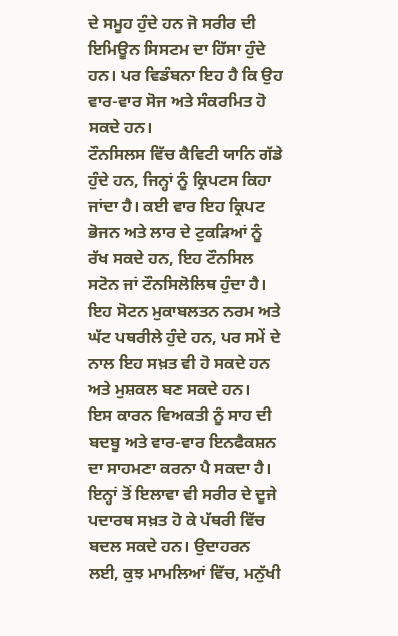ਦੇ ਸਮੂਹ ਹੁੰਦੇ ਹਨ ਜੋ ਸਰੀਰ ਦੀ ਇਮਿਊਨ ਸਿਸਟਮ ਦਾ ਹਿੱਸਾ ਹੁੰਦੇ ਹਨ। ਪਰ ਵਿਡੰਬਨਾ ਇਹ ਹੈ ਕਿ ਉਹ ਵਾਰ-ਵਾਰ ਸੋਜ ਅਤੇ ਸੰਕਰਮਿਤ ਹੋ ਸਕਦੇ ਹਨ।
ਟੌਨਸਿਲਸ ਵਿੱਚ ਕੈਵਿਟੀ ਯਾਨਿ ਗੱਡੇ ਹੁੰਦੇ ਹਨ, ਜਿਨ੍ਹਾਂ ਨੂੰ ਕ੍ਰਿਪਟਸ ਕਿਹਾ ਜਾਂਦਾ ਹੈ। ਕਈ ਵਾਰ ਇਹ ਕ੍ਰਿਪਟ ਭੋਜਨ ਅਤੇ ਲਾਰ ਦੇ ਟੁਕੜਿਆਂ ਨੂੰ ਰੱਖ ਸਕਦੇ ਹਨ, ਇਹ ਟੌਨਸਿਲ ਸਟੋਨ ਜਾਂ ਟੌਨਸਿਲੋਲਿਥ ਹੁੰਦਾ ਹੈ।
ਇਹ ਸੋਟਨ ਮੁਕਾਬਲਤਨ ਨਰਮ ਅਤੇ ਘੱਟ ਪਥਰੀਲੇ ਹੁੰਦੇ ਹਨ, ਪਰ ਸਮੇਂ ਦੇ ਨਾਲ ਇਹ ਸਖ਼ਤ ਵੀ ਹੋ ਸਕਦੇ ਹਨ ਅਤੇ ਮੁਸ਼ਕਲ ਬਣ ਸਕਦੇ ਹਨ।
ਇਸ ਕਾਰਨ ਵਿਅਕਤੀ ਨੂੰ ਸਾਹ ਦੀ ਬਦਬੂ ਅਤੇ ਵਾਰ-ਵਾਰ ਇਨਫੈਕਸ਼ਨ ਦਾ ਸਾਹਮਣਾ ਕਰਨਾ ਪੈ ਸਕਦਾ ਹੈ।
ਇਨ੍ਹਾਂ ਤੋਂ ਇਲਾਵਾ ਵੀ ਸਰੀਰ ਦੇ ਦੂਜੇ ਪਦਾਰਥ ਸਖ਼ਤ ਹੋ ਕੇ ਪੱਥਰੀ ਵਿੱਚ ਬਦਲ ਸਕਦੇ ਹਨ। ਉਦਾਹਰਨ ਲਈ, ਕੁਝ ਮਾਮਲਿਆਂ ਵਿੱਚ, ਮਨੁੱਖੀ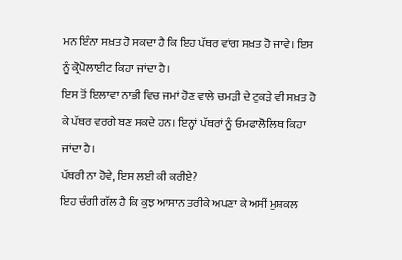ਮਨ ਇੰਨਾ ਸਖ਼ਤ ਹੋ ਸਕਦਾ ਹੈ ਕਿ ਇਹ ਪੱਥਰ ਵਾਂਗ ਸਖ਼ਤ ਹੋ ਜਾਵੇ। ਇਸ ਨੂੰ ਕ੍ਰੋਪੋਲਾਈਟ ਕਿਹਾ ਜਾਂਦਾ ਹੈ।
ਇਸ ਤੋਂ ਇਲਾਵਾ ਨਾਭੀ ਵਿਚ ਜਮਾਂ ਹੋਣ ਵਾਲੇ ਚਮੜੀ ਦੇ ਟੁਕੜੇ ਵੀ ਸਖ਼ਤ ਹੋ ਕੇ ਪੱਥਰ ਵਰਗੇ ਬਣ ਸਕਦੇ ਹਨ। ਇਨ੍ਹਾਂ ਪੱਥਰਾਂ ਨੂੰ ਓਮਫਾਲੋਲਿਥ ਕਿਹਾ ਜਾਂਦਾ ਹੈ।
ਪੱਥਰੀ ਨਾ ਹੋਵੇ, ਇਸ ਲਈ ਕੀ ਕਰੀਏ?
ਇਹ ਚੰਗੀ ਗੱਲ ਹੈ ਕਿ ਕੁਝ ਆਸਾਨ ਤਰੀਕੇ ਅਪਣਾ ਕੇ ਅਸੀਂ ਮੁਸ਼ਕਲ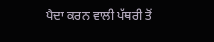ਪੈਦਾ ਕਰਨ ਵਾਲੀ ਪੱਥਰੀ ਤੋਂ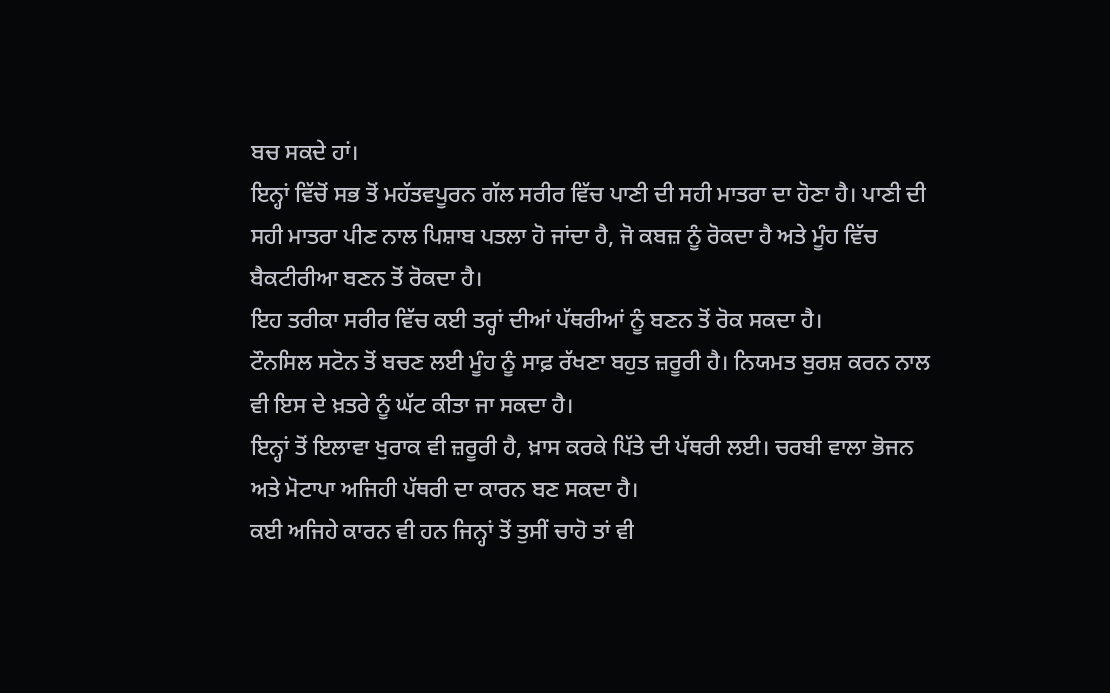ਬਚ ਸਕਦੇ ਹਾਂ।
ਇਨ੍ਹਾਂ ਵਿੱਚੋਂ ਸਭ ਤੋਂ ਮਹੱਤਵਪੂਰਨ ਗੱਲ ਸਰੀਰ ਵਿੱਚ ਪਾਣੀ ਦੀ ਸਹੀ ਮਾਤਰਾ ਦਾ ਹੋਣਾ ਹੈ। ਪਾਣੀ ਦੀ ਸਹੀ ਮਾਤਰਾ ਪੀਣ ਨਾਲ ਪਿਸ਼ਾਬ ਪਤਲਾ ਹੋ ਜਾਂਦਾ ਹੈ, ਜੋ ਕਬਜ਼ ਨੂੰ ਰੋਕਦਾ ਹੈ ਅਤੇ ਮੂੰਹ ਵਿੱਚ ਬੈਕਟੀਰੀਆ ਬਣਨ ਤੋਂ ਰੋਕਦਾ ਹੈ।
ਇਹ ਤਰੀਕਾ ਸਰੀਰ ਵਿੱਚ ਕਈ ਤਰ੍ਹਾਂ ਦੀਆਂ ਪੱਥਰੀਆਂ ਨੂੰ ਬਣਨ ਤੋਂ ਰੋਕ ਸਕਦਾ ਹੈ।
ਟੌਨਸਿਲ ਸਟੋਨ ਤੋਂ ਬਚਣ ਲਈ ਮੂੰਹ ਨੂੰ ਸਾਫ਼ ਰੱਖਣਾ ਬਹੁਤ ਜ਼ਰੂਰੀ ਹੈ। ਨਿਯਮਤ ਬੁਰਸ਼ ਕਰਨ ਨਾਲ ਵੀ ਇਸ ਦੇ ਖ਼ਤਰੇ ਨੂੰ ਘੱਟ ਕੀਤਾ ਜਾ ਸਕਦਾ ਹੈ।
ਇਨ੍ਹਾਂ ਤੋਂ ਇਲਾਵਾ ਖੁਰਾਕ ਵੀ ਜ਼ਰੂਰੀ ਹੈ, ਖ਼ਾਸ ਕਰਕੇ ਪਿੱਤੇ ਦੀ ਪੱਥਰੀ ਲਈ। ਚਰਬੀ ਵਾਲਾ ਭੋਜਨ ਅਤੇ ਮੋਟਾਪਾ ਅਜਿਹੀ ਪੱਥਰੀ ਦਾ ਕਾਰਨ ਬਣ ਸਕਦਾ ਹੈ।
ਕਈ ਅਜਿਹੇ ਕਾਰਨ ਵੀ ਹਨ ਜਿਨ੍ਹਾਂ ਤੋਂ ਤੁਸੀਂ ਚਾਹੋ ਤਾਂ ਵੀ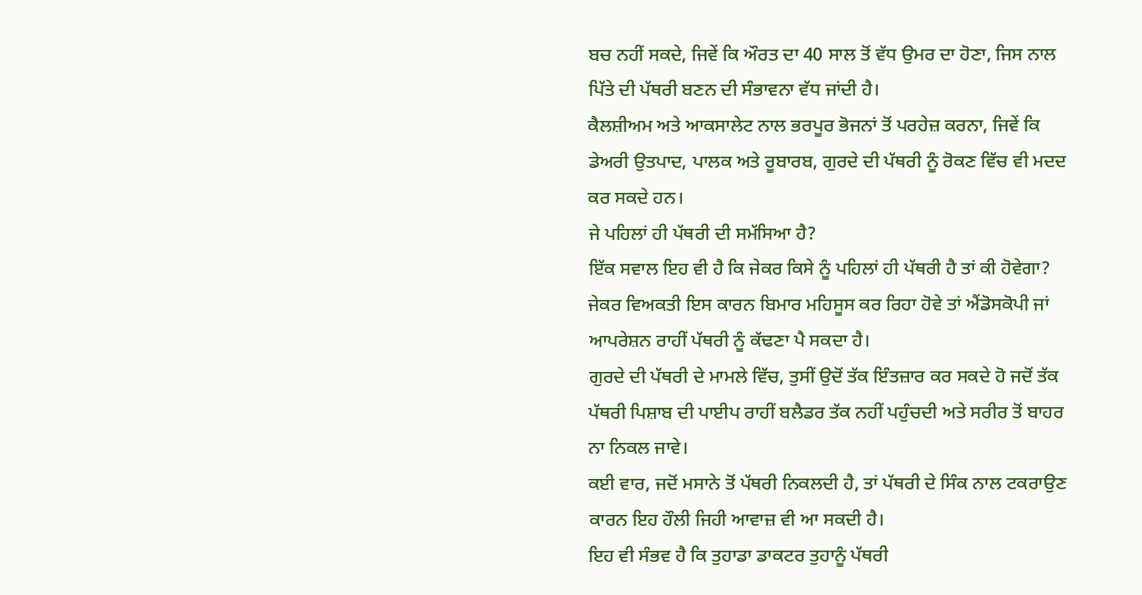ਬਚ ਨਹੀਂ ਸਕਦੇ, ਜਿਵੇਂ ਕਿ ਔਰਤ ਦਾ 40 ਸਾਲ ਤੋਂ ਵੱਧ ਉਮਰ ਦਾ ਹੋਣਾ, ਜਿਸ ਨਾਲ ਪਿੱਤੇ ਦੀ ਪੱਥਰੀ ਬਣਨ ਦੀ ਸੰਭਾਵਨਾ ਵੱਧ ਜਾਂਦੀ ਹੈ।
ਕੈਲਸ਼ੀਅਮ ਅਤੇ ਆਕਸਾਲੇਟ ਨਾਲ ਭਰਪੂਰ ਭੋਜਨਾਂ ਤੋਂ ਪਰਹੇਜ਼ ਕਰਨਾ, ਜਿਵੇਂ ਕਿ ਡੇਅਰੀ ਉਤਪਾਦ, ਪਾਲਕ ਅਤੇ ਰੂਬਾਰਬ, ਗੁਰਦੇ ਦੀ ਪੱਥਰੀ ਨੂੰ ਰੋਕਣ ਵਿੱਚ ਵੀ ਮਦਦ ਕਰ ਸਕਦੇ ਹਨ।
ਜੇ ਪਹਿਲਾਂ ਹੀ ਪੱਥਰੀ ਦੀ ਸਮੱਸਿਆ ਹੈ?
ਇੱਕ ਸਵਾਲ ਇਹ ਵੀ ਹੈ ਕਿ ਜੇਕਰ ਕਿਸੇ ਨੂੰ ਪਹਿਲਾਂ ਹੀ ਪੱਥਰੀ ਹੈ ਤਾਂ ਕੀ ਹੋਵੇਗਾ? ਜੇਕਰ ਵਿਅਕਤੀ ਇਸ ਕਾਰਨ ਬਿਮਾਰ ਮਹਿਸੂਸ ਕਰ ਰਿਹਾ ਹੋਵੇ ਤਾਂ ਐਂਡੋਸਕੋਪੀ ਜਾਂ ਆਪਰੇਸ਼ਨ ਰਾਹੀਂ ਪੱਥਰੀ ਨੂੰ ਕੱਢਣਾ ਪੈ ਸਕਦਾ ਹੈ।
ਗੁਰਦੇ ਦੀ ਪੱਥਰੀ ਦੇ ਮਾਮਲੇ ਵਿੱਚ, ਤੁਸੀਂ ਉਦੋਂ ਤੱਕ ਇੰਤਜ਼ਾਰ ਕਰ ਸਕਦੇ ਹੋ ਜਦੋਂ ਤੱਕ ਪੱਥਰੀ ਪਿਸ਼ਾਬ ਦੀ ਪਾਈਪ ਰਾਹੀਂ ਬਲੈਡਰ ਤੱਕ ਨਹੀਂ ਪਹੁੰਚਦੀ ਅਤੇ ਸਰੀਰ ਤੋਂ ਬਾਹਰ ਨਾ ਨਿਕਲ ਜਾਵੇ।
ਕਈ ਵਾਰ, ਜਦੋਂ ਮਸਾਨੇ ਤੋਂ ਪੱਥਰੀ ਨਿਕਲਦੀ ਹੈ, ਤਾਂ ਪੱਥਰੀ ਦੇ ਸਿੰਕ ਨਾਲ ਟਕਰਾਉਣ ਕਾਰਨ ਇਹ ਹੌਲੀ ਜਿਹੀ ਆਵਾਜ਼ ਵੀ ਆ ਸਕਦੀ ਹੈ।
ਇਹ ਵੀ ਸੰਭਵ ਹੈ ਕਿ ਤੁਹਾਡਾ ਡਾਕਟਰ ਤੁਹਾਨੂੰ ਪੱਥਰੀ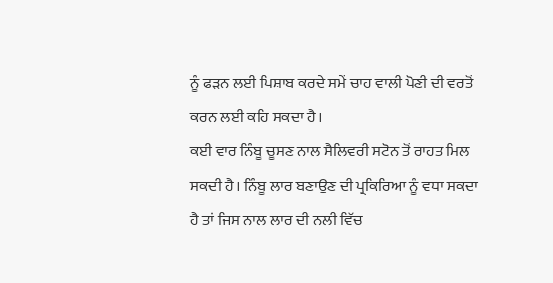ਨੂੰ ਫੜਨ ਲਈ ਪਿਸ਼ਾਬ ਕਰਦੇ ਸਮੇਂ ਚਾਹ ਵਾਲੀ ਪੋਣੀ ਦੀ ਵਰਤੋਂ ਕਰਨ ਲਈ ਕਹਿ ਸਕਦਾ ਹੈ।
ਕਈ ਵਾਰ ਨਿੰਬੂ ਚੂਸਣ ਨਾਲ ਸੈਲਿਵਰੀ ਸਟੋਨ ਤੋਂ ਰਾਹਤ ਮਿਲ ਸਕਦੀ ਹੈ। ਨਿੰਬੂ ਲਾਰ ਬਣਾਉਣ ਦੀ ਪ੍ਰਕਿਰਿਆ ਨੂੰ ਵਧਾ ਸਕਦਾ ਹੈ ਤਾਂ ਜਿਸ ਨਾਲ ਲਾਰ ਦੀ ਨਲੀ ਵਿੱਚ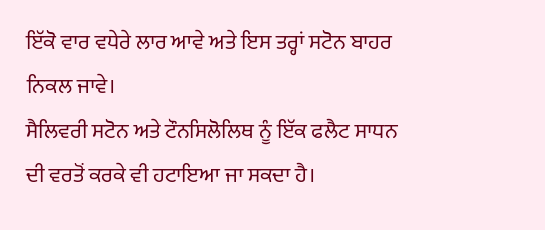ਇੱਕੋ ਵਾਰ ਵਧੇਰੇ ਲਾਰ ਆਵੇ ਅਤੇ ਇਸ ਤਰ੍ਹਾਂ ਸਟੋਨ ਬਾਹਰ ਨਿਕਲ ਜਾਵੇ।
ਸੈਲਿਵਰੀ ਸਟੋਨ ਅਤੇ ਟੌਨਸਿਲੋਲਿਥ ਨੂੰ ਇੱਕ ਫਲੈਟ ਸਾਧਨ ਦੀ ਵਰਤੋਂ ਕਰਕੇ ਵੀ ਹਟਾਇਆ ਜਾ ਸਕਦਾ ਹੈ।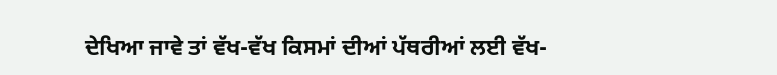ਦੇਖਿਆ ਜਾਵੇ ਤਾਂ ਵੱਖ-ਵੱਖ ਕਿਸਮਾਂ ਦੀਆਂ ਪੱਥਰੀਆਂ ਲਈ ਵੱਖ-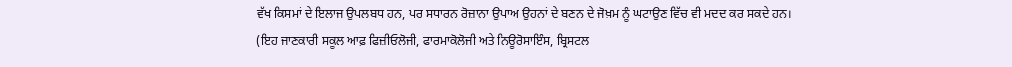ਵੱਖ ਕਿਸਮਾਂ ਦੇ ਇਲਾਜ ਉਪਲਬਧ ਹਨ, ਪਰ ਸਧਾਰਨ ਰੋਜ਼ਾਨਾ ਉਪਾਅ ਉਹਨਾਂ ਦੇ ਬਣਨ ਦੇ ਜੋਖ਼ਮ ਨੂੰ ਘਟਾਉਣ ਵਿੱਚ ਵੀ ਮਦਦ ਕਰ ਸਕਦੇ ਹਨ।
(ਇਹ ਜਾਣਕਾਰੀ ਸਕੂਲ ਆਫ਼ ਫਿਜ਼ੀਓਲੋਜੀ, ਫਾਰਮਾਕੋਲੋਜੀ ਅਤੇ ਨਿਊਰੋਸਾਇੰਸ, ਬ੍ਰਿਸਟਲ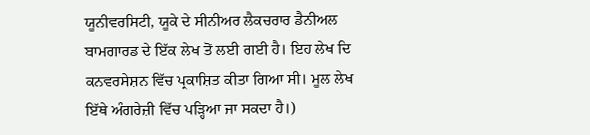ਯੂਨੀਵਰਸਿਟੀ, ਯੂਕੇ ਦੇ ਸੀਨੀਅਰ ਲੈਕਚਰਾਰ ਡੈਨੀਅਲ ਬਾਮਗਾਰਡ ਦੇ ਇੱਕ ਲੇਖ ਤੋਂ ਲਈ ਗਈ ਹੈ। ਇਹ ਲੇਖ ਦਿ ਕਨਵਰਸੇਸ਼ਨ ਵਿੱਚ ਪ੍ਰਕਾਸ਼ਿਤ ਕੀਤਾ ਗਿਆ ਸੀ। ਮੂਲ ਲੇਖ ਇੱਥੇ ਅੰਗਰੇਜ਼ੀ ਵਿੱਚ ਪੜ੍ਹਿਆ ਜਾ ਸਕਦਾ ਹੈ।)